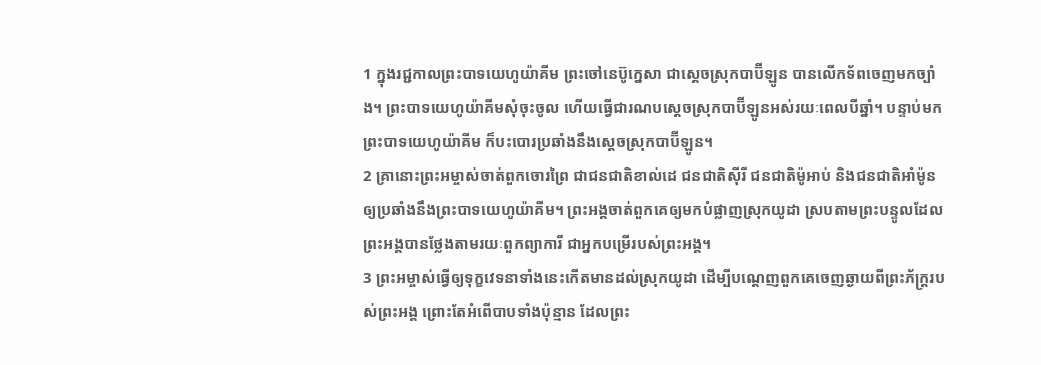1 ក្នុងរជ្ជកាលព្រះបាទយេហូយ៉ាគីម ព្រះចៅនេប៊ូក្នេសា ជាស្ដេចស្រុកបាប៊ីឡូន បានលើកទ័ពចេញមកច្បាំង។ ព្រះបាទយេហូយ៉ាគីមសុំចុះចូល ហើយធ្វើជារណបស្ដេចស្រុកបាប៊ីឡូនអស់រយៈពេលបីឆ្នាំ។ បន្ទាប់មក ព្រះបាទយេហូយ៉ាគីម ក៏បះបោរប្រឆាំងនឹងស្ដេចស្រុកបាប៊ីឡូន។
2 គ្រានោះព្រះអម្ចាស់ចាត់ពួកចោរព្រៃ ជាជនជាតិខាល់ដេ ជនជាតិស៊ីរី ជនជាតិម៉ូអាប់ និងជនជាតិអាំម៉ូន ឲ្យប្រឆាំងនឹងព្រះបាទយេហូយ៉ាគីម។ ព្រះអង្គចាត់ពួកគេឲ្យមកបំផ្លាញស្រុកយូដា ស្របតាមព្រះបន្ទូលដែលព្រះអង្គបានថ្លែងតាមរយៈពួកព្យាការី ជាអ្នកបម្រើរបស់ព្រះអង្គ។
3 ព្រះអម្ចាស់ធ្វើឲ្យទុក្ខវេទនាទាំងនេះកើតមានដល់ស្រុកយូដា ដើម្បីបណ្ដេញពួកគេចេញឆ្ងាយពីព្រះភ័ក្ត្ររបស់ព្រះអង្គ ព្រោះតែអំពើបាបទាំងប៉ុន្មាន ដែលព្រះ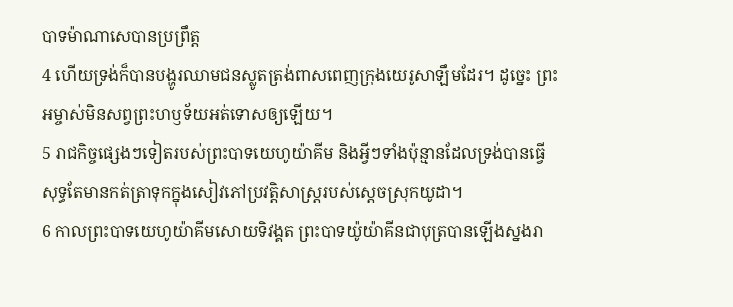បាទម៉ាណាសេបានប្រព្រឹត្ត
4 ហើយទ្រង់ក៏បានបង្ហូរឈាមជនស្លូតត្រង់ពាសពេញក្រុងយេរូសាឡឹមដែរ។ ដូច្នេះ ព្រះអម្ចាស់មិនសព្វព្រះហឫទ័យអត់ទោសឲ្យឡើយ។
5 រាជកិច្ចផ្សេងៗទៀតរបស់ព្រះបាទយេហូយ៉ាគីម និងអ្វីៗទាំងប៉ុន្មានដែលទ្រង់បានធ្វើ សុទ្ធតែមានកត់ត្រាទុកក្នុងសៀវភៅប្រវត្តិសាស្ត្ររបស់ស្ដេចស្រុកយូដា។
6 កាលព្រះបាទយេហូយ៉ាគីមសោយទិវង្គត ព្រះបាទយ៉ូយ៉ាគីនជាបុត្របានឡើងស្នងរា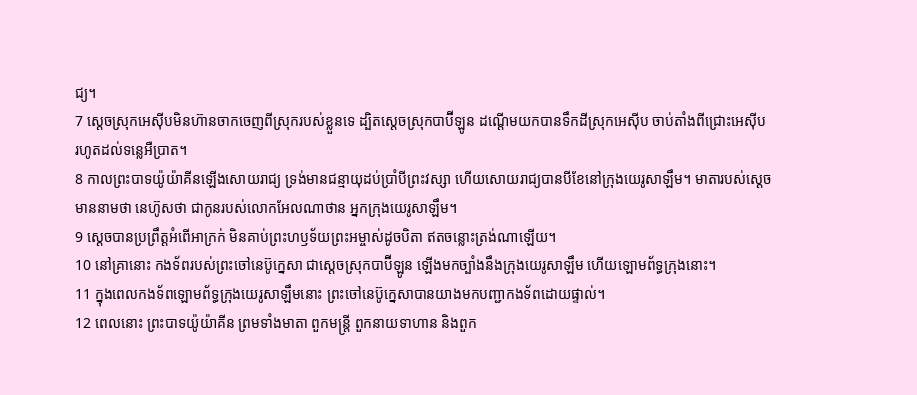ជ្យ។
7 ស្ដេចស្រុកអេស៊ីបមិនហ៊ានចាកចេញពីស្រុករបស់ខ្លួនទេ ដ្បិតស្ដេចស្រុកបាប៊ីឡូន ដណ្ដើមយកបានទឹកដីស្រុកអេស៊ីប ចាប់តាំងពីជ្រោះអេស៊ីប រហូតដល់ទន្លេអឺប្រាត។
8 កាលព្រះបាទយ៉ូយ៉ាគីនឡើងសោយរាជ្យ ទ្រង់មានជន្មាយុដប់ប្រាំបីព្រះវស្សា ហើយសោយរាជ្យបានបីខែនៅក្រុងយេរូសាឡឹម។ មាតារបស់ស្ដេចមាននាមថា នេហ៊ូសថា ជាកូនរបស់លោកអែលណាថាន អ្នកក្រុងយេរូសាឡឹម។
9 ស្ដេចបានប្រព្រឹត្តអំពើអាក្រក់ មិនគាប់ព្រះហឫទ័យព្រះអម្ចាស់ដូចបិតា ឥតចន្លោះត្រង់ណាឡើយ។
10 នៅគ្រានោះ កងទ័ពរបស់ព្រះចៅនេប៊ូក្នេសា ជាស្ដេចស្រុកបាប៊ីឡូន ឡើងមកច្បាំងនឹងក្រុងយេរូសាឡឹម ហើយឡោមព័ទ្ធក្រុងនោះ។
11 ក្នុងពេលកងទ័ពឡោមព័ទ្ធក្រុងយេរូសាឡឹមនោះ ព្រះចៅនេប៊ូក្នេសាបានយាងមកបញ្ជាកងទ័ពដោយផ្ទាល់។
12 ពេលនោះ ព្រះបាទយ៉ូយ៉ាគីន ព្រមទាំងមាតា ពួកមន្ត្រី ពួកនាយទាហាន និងពួក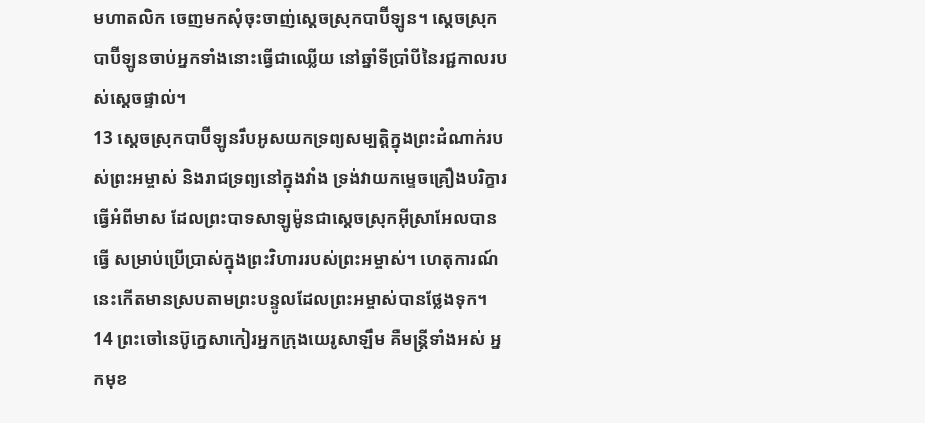មហាតលិក ចេញមកសុំចុះចាញ់ស្ដេចស្រុកបាប៊ីឡូន។ ស្ដេចស្រុកបាប៊ីឡូនចាប់អ្នកទាំងនោះធ្វើជាឈ្លើយ នៅឆ្នាំទីប្រាំបីនៃរជ្ជកាលរបស់ស្ដេចផ្ទាល់។
13 ស្ដេចស្រុកបាប៊ីឡូនរឹបអូសយកទ្រព្យសម្បត្តិក្នុងព្រះដំណាក់របស់ព្រះអម្ចាស់ និងរាជទ្រព្យនៅក្នុងវាំង ទ្រង់វាយកម្ទេចគ្រឿងបរិក្ខារធ្វើអំពីមាស ដែលព្រះបាទសាឡូម៉ូនជាស្ដេចស្រុកអ៊ីស្រាអែលបានធ្វើ សម្រាប់ប្រើប្រាស់ក្នុងព្រះវិហាររបស់ព្រះអម្ចាស់។ ហេតុការណ៍នេះកើតមានស្របតាមព្រះបន្ទូលដែលព្រះអម្ចាស់បានថ្លែងទុក។
14 ព្រះចៅនេប៊ូក្នេសាកៀរអ្នកក្រុងយេរូសាឡឹម គឺមន្ត្រីទាំងអស់ អ្នកមុខ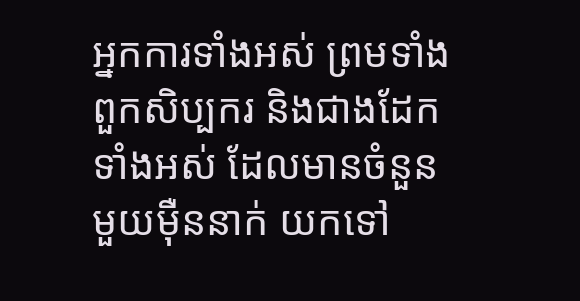អ្នកការទាំងអស់ ព្រមទាំងពួកសិប្បករ និងជាងដែកទាំងអស់ ដែលមានចំនួនមួយម៉ឺននាក់ យកទៅ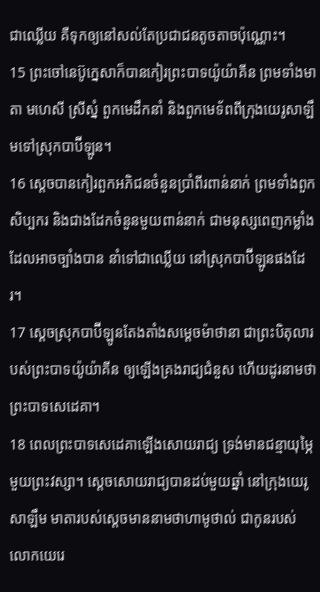ជាឈ្លើយ គឺទុកឲ្យនៅសល់តែប្រជាជនតូចតាចប៉ុណ្ណោះ។
15 ព្រះចៅនេប៊ូក្នេសាក៏បានកៀរព្រះបាទយ៉ូយ៉ាគីន ព្រមទាំងមាតា មហេសី ស្រីស្នំ ពួកមេដឹកនាំ និងពួកមេទ័ពពីក្រុងយេរូសាឡឹមទៅស្រុកបាប៊ីឡូន។
16 ស្ដេចបានកៀរពួកអភិជនចំនួនប្រាំពីរពាន់នាក់ ព្រមទាំងពួកសិប្បករ និងជាងដែកចំនួនមួយពាន់នាក់ ជាមនុស្សពេញកម្លាំងដែលអាចច្បាំងបាន នាំទៅជាឈ្លើយ នៅស្រុកបាប៊ីឡូនផងដែរ។
17 ស្ដេចស្រុកបាប៊ីឡូនតែងតាំងសម្ដេចម៉ាថានា ជាព្រះបិតុលារបស់ព្រះបាទយ៉ូយ៉ាគីន ឲ្យឡើងគ្រងរាជ្យជំនួស ហើយដូរនាមថា ព្រះបាទសេដេគា។
18 ពេលព្រះបាទសេដេគាឡើងសោយរាជ្យ ទ្រង់មានជន្មាយុម្ភៃមួយព្រះវស្សា។ ស្ដេចសោយរាជ្យបានដប់មួយឆ្នាំ នៅក្រុងយេរូសាឡឹម មាតារបស់ស្ដេចមាននាមថាហាមូថាល់ ជាកូនរបស់លោកយេរេ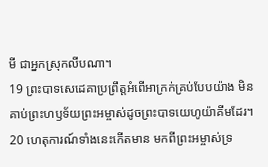មី ជាអ្នកស្រុកលីបណា។
19 ព្រះបាទសេដេគាប្រព្រឹត្តអំពើអាក្រក់គ្រប់បែបយ៉ាង មិនគាប់ព្រះហឫទ័យព្រះអម្ចាស់ដូចព្រះបាទយេហូយ៉ាគីមដែរ។
20 ហេតុការណ៍ទាំងនេះកើតមាន មកពីព្រះអម្ចាស់ទ្រ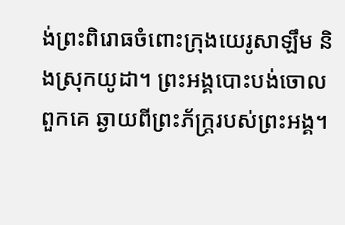ង់ព្រះពិរោធចំពោះក្រុងយេរូសាឡឹម និងស្រុកយូដា។ ព្រះអង្គបោះបង់ចោលពួកគេ ឆ្ងាយពីព្រះភ័ក្ត្ររបស់ព្រះអង្គ។